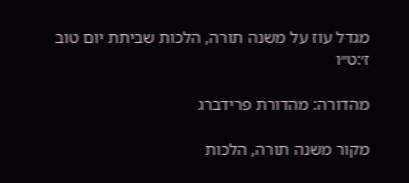מגדל עוז על משנה תורה, הלכות שביתת יום טוב ז׳:ט״ו

מהדורה: מהדורת פרידברג

מקור משנה תורה, הלכות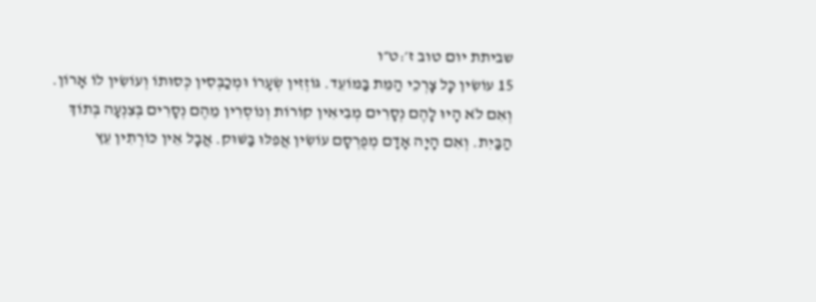שביתת יום טוב ז׳:ט״ו
15 עוֹשִׂין כָּל צָרְכֵי הַמֵּת בַּמּוֹעֵד. גּוֹזְזִין שְׂעָרוֹ וּמְכַבְּסִין כְּסוּתוֹ וְעוֹשִׂין לוֹ אָרוֹן. וְאִם לֹא הָיוּ לָהֶם נְסָרִים מְבִיאִין קוֹרוֹת וְנוֹסְרִין מֵהֶם נְסָרִים בְּצִנְעָה בְּתוֹךְ הַבַּיִת. וְאִם הָיָה אָדָם מְפֻרְסָם עוֹשִׂין אֲפִלּוּ בַּשּׁוּק. אֲבָל אֵין כּוֹרְתִין עֵץ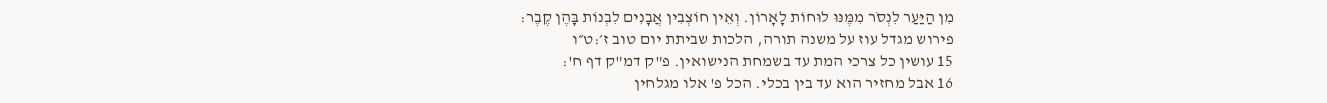מִן הַיַּעַר לִנְסֹר מִמֶּנּוּ לוּחוֹת לָאָרוֹן. וְאֵין חוֹצְבִין אֲבָנִים לִבְנוֹת בָּהֶן קֶבֶר:
פירוש מגדל עוז על משנה תורה, הלכות שביתת יום טוב ז׳:ט״ו
15 עושין כל צרכי המת עד בשמחת הנישואין. פ"ק דמ"ק דף ח':
16 אבל מחזיר הוא עד בין בכלי. הכל פ' אלו מגלחין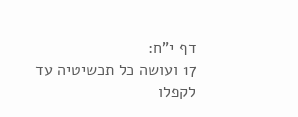דף י"ח:
17 ועושה כל תכשיטיה עד לקפלו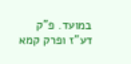במועד. פ"ק דע"ז ופרק קמא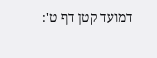דמועד קטן דף ט':